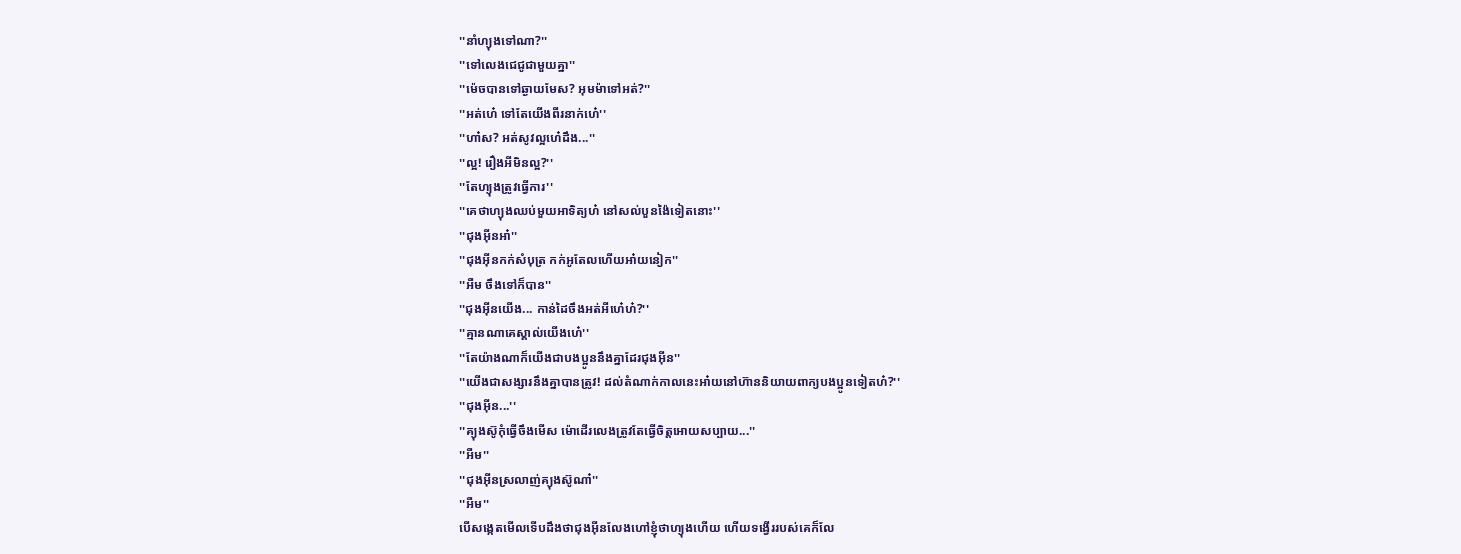''នាំហ្យុងទៅណា?''
''ទៅលេងជេជូជាមួយគ្នា''
''ម៉េចបានទៅឆ្ងាយមែស? អុមម៉ាទៅអត់?''
''អត់ហេ៎ ទៅតែយេីងពីរនាក់ហេ៎''
''ហា៎ស? អត់សូវល្អហេ៎ដឹង...''
''ល្អ! រឿងអីមិនល្អ?''
''តែហ្យុងត្រូវធ្វេីការ''
''គេថាហ្យុងឈប់មួយអាទិត្យហ៎ នៅសល់បួនង៉ៃទៀតនេាះ''
''ជុងអុីនអា៎''
''ជុងអុីនកក់សំបុត្រ កក់អូតែលហេីយអា៎យនៀក''
''អឺម ចឹងទៅក៏បាន''
''ជុងអុីនយេីង... កាន់ដៃចឹងអត់អីហេ៎ហ៎?''
''គ្មានណាគេស្គាល់យេីងហេ៎''
''តែយ៉ាងណាក៏យេីងជាបងប្អូននឹងគ្នាដែរជុងអុីន''
''យេីងជាសង្សារនឹងគ្នាបានត្រូវ! ដល់តំណាក់កាលនេះអា៎យនៅហ៊ាននិយាយពាក្យបងប្អូនទៀតហ៎?''
''ជុងអុីន...''
''គ្យុងស៊ូកុំធ្វេីចឹងមេីស ម៉េាដេីរលេងត្រូវតែធ្វេីចិត្តអេាយសប្បាយ...''
''អឺម''
''ជុងអុីនស្រលាញ់គ្យុងស៊ូណា៎''
''អឺម''
បេីសង្កេតមេីលទេីបដឹងថាជុងអុីនលែងហៅខ្ញុំថាហ្យុងហេីយ ហេីយទង្វេីររបស់គេក៏លែ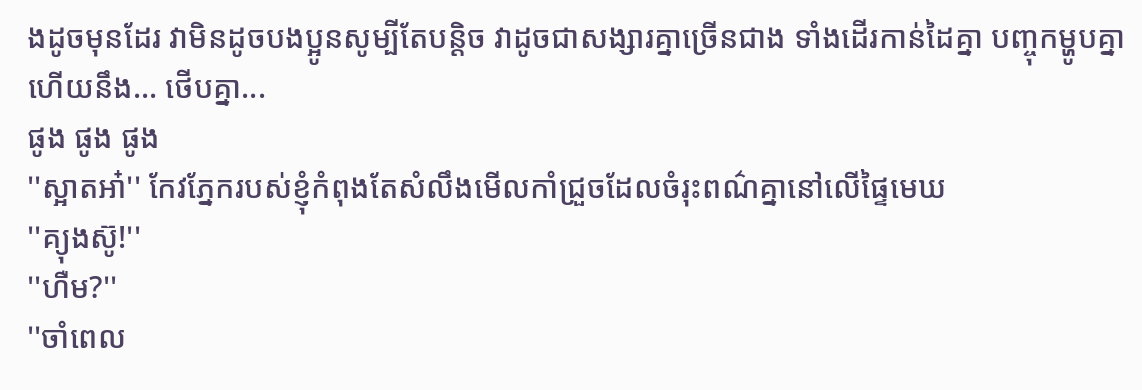ងដូចមុនដែរ វាមិនដូចបងប្អូនសូម្បីតែបន្តិច វាដូចជាសង្សារគ្នាច្រេីនជាង ទាំងដេីរកាន់ដៃគ្នា បញ្ចុកម្ហូបគ្នា ហេីយនឹង... ថេីបគ្នា...
ផូង ផូង ផូង
''ស្អាតអា៎'' កែវភ្នែករបស់ខ្ញុំកំពុងតែសំលឹងមេីលកាំជ្រួចដែលចំរុះពណ៌គ្នានៅលេីផ្ទៃមេឃ
''គ្យុងស៊ូ!''
''ហឺម?''
''ចាំពេល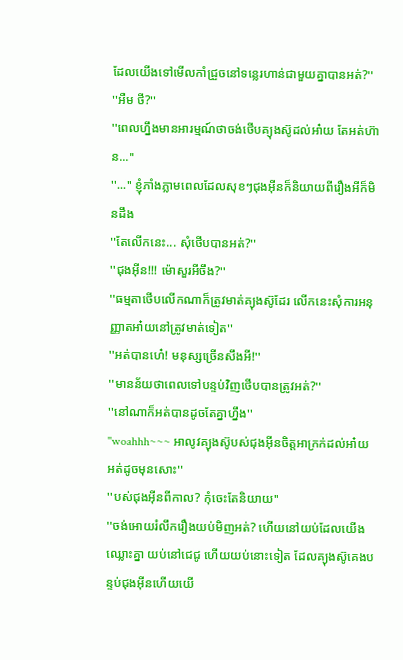ដែលយេីងទៅមេីលកាំជ្រួចនៅទន្លេរហាន់ជាមួយគ្នាបានអត់?''
''អឺម ថី?''
''ពេលហ្នឹងមានអារម្មណ៍ថាចង់ថេីបគ្យុងស៊ូដល់អា៎យ តែអត់ហ៊ាន...''
''...'' ខ្ញុំភាំងភ្លាមពេលដែលសុខៗជុងអុីនក៏និយាយពីរឿងអីក៏មិនដឹង
''តែលេីកនេះ... សុំថេីបបានអត់?''
''ជុងអុីន!!! ម៉េាសួរអីចឹង?''
''ធម្មតាថេីបលេីកណាក៏ត្រូវមាត់គ្យុងស៊ូដែរ លេីកនេះសុំការអនុញ្ញាតអា៎យនៅត្រូវមាត់ទៀត''
''អត់បានហេ៎! មនុស្សច្រេីនសឹងអី!''
''មានន័យថាពេលទៅបន្ទប់វិញថេីបបានត្រូវអត់?''
''នៅណាក៏អត់បានដូចតែគ្នាហ្នឹង''
''woahhh~~~ អាលូវគ្យុងស៊ូបស់ជុងអុីនចិត្តអាក្រក់ដល់អា៎យ អត់ដូចមុនសេាះ''
''បស់ជុងអុីនពីកាល? កុំចេះតែនិយាយ''
''ចង់អេាយរំលឹករឿងយប់មិញអត់? ហេីយនៅយប់ដែលយេីងឈ្លេាះគ្នា យប់នៅជេជូ ហេីយយប់នេាះទៀត ដែលគ្យុងស៊ូគេងបន្ទប់ជុងអុីនហេីយយេី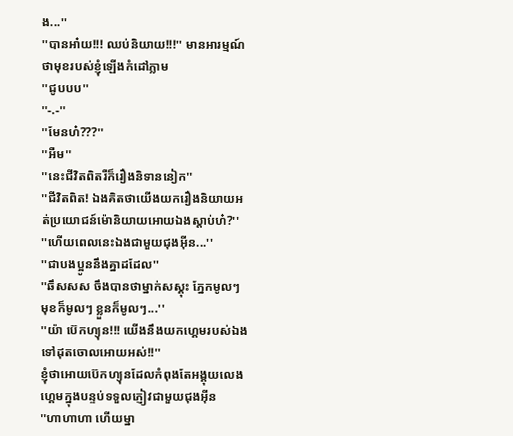ង...''
''បានអា៎យ!!! ឈប់និយាយ!!!'' មានអារម្មណ៍ថាមុខរបស់ខ្ញុំឡេីងកំដៅភ្លាម
''ជូបបប''
''-.-''
''មែនហ៎???''
''អឺម''
''នេះជីវិតពិតរឺក៏រឿងនិទាននៀក''
''ជីវិតពិត! ឯងគិតថាយេីងយករឿងនិយាយអត់ប្រយេាជន៍ម៉េានិយាយអេាយឯងស្តាប់ហ៎?''
''ហេីយពេលនេះឯងជាមួយជុងអុីន...''
''ជាបងប្អូននឹងគ្នាដដែល''
''ឆឹសសស ចឹងបានថាម្នាក់សស្គុះ ភ្នែកមូលៗ មុខក៏មូលៗ ខ្លួនក៏មូលៗ...''
''យ៉ា ប៊េកហ្យុន!!! យេីងនឹងយកហ្គេមរបស់ឯងទៅដុតចេាលអេាយអស់!!''
ខ្ញុំថាអេាយប៊េកហ្យុនដែលកំពុងតែអង្គុយលេងហ្គេមក្នុងបន្ទប់ទទួលភ្ញៀវជាមួយជុងអុីន
''ហាហាហា ហេីយម្នា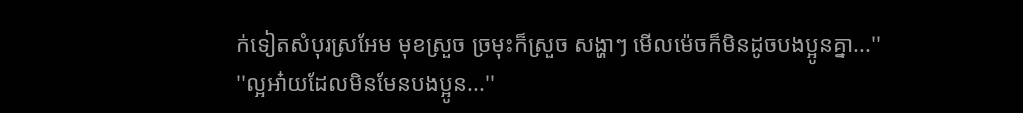ក់ទៀតសំបុរស្រអែម មុខស្រួច ច្រមុះក៏ស្រួច សង្ហាៗ មេីលម៉េចក៏មិនដូចបងប្អូនគ្នា...''
''ល្អអា៎យដែលមិនមែនបងប្អូន...''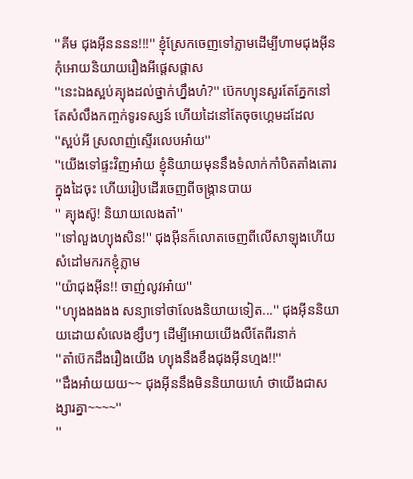''គីម ជុងអុីនននន!!!'' ខ្ញុំស្រែកចេញទៅភ្លាមដេីម្បីហាមជុងអុីនកុំអេាយនិយាយរឿងអីផ្តេសផ្តាស
''នេះឯងស្អប់គ្យុងដល់ថ្នាក់ហ្នឹងហ៎?'' ប៊េកហ្យុនសួរតែភ្នែកនៅតែសំលឹងកញ្ចក់ទូរទស្សន៍ ហេីយដៃនៅតែចុចហ្គេមដដែល
''ស្អប់អី ស្រលាញ់ស្ទេីរលេបអា៎យ''
''យេីងទៅផ្ទះវិញអា៎យ ខ្ញុំនិយាយមុននឹងទំលាក់កាំបិតតាំងតេារក្នុងដៃចុះ ហេីយរៀបដេីរចេញពីចង្ក្រានបាយ
'' គ្យុងស៊ូ! និយាយលេងតា៎''
''ទៅលួងហ្យុងសិន!'' ជុងអុីនក៏លេាតចេញពីលេីសាឡុងហេីយសំដៅមករកខ្ញុំភ្លាម
''យ៉ាជុងអុីន!! ចាញ់លូវអា៎យ''
''ហ្យុងងងងង សន្យាទៅថាលែងនិយាយទៀត...'' ជុងអុីននិយាយដេាយសំលេងខ្សឹបៗ ដេីម្បីអេាយយេីងលឺតែពីរនាក់
''តា៎ប៊េកដឹងរឿងយេីង ហ្យុងនឹងខឹងជុងអុីនហ្មង!!''
''ដឹងអា៎យយយ~~ ជុងអុីននឹងមិននិយាយហេ៎ ថាយេីងជាសង្សារគ្នា~~~~''
''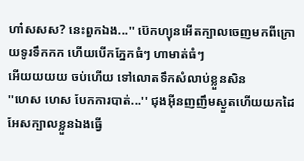ហា៎សសស? នេះពួកឯង...'' ប៊េកហ្យុនអេីតក្បាលចេញមកពីក្រេាយទូរទឹកកក ហេីយបេីកភ្នែកធំៗ ហាមាត់ធំៗ
អេីយយយយ ចប់ហេីយ ទៅលេាតទឹកសំលាប់ខ្លួនសិន
''ហេស ហេស បែកការបាត់...'' ជុងអុីនញញឹមស្ងួតហេីយយកដៃអែសក្បាលខ្លួនឯងធ្វេី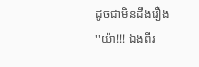ដូចជាមិនដឹងរឿង
''យ៉ា!!! ឯងពីរ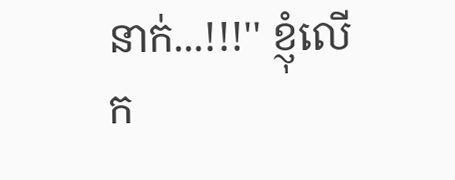នាក់...!!!'' ខ្ញុំលេីក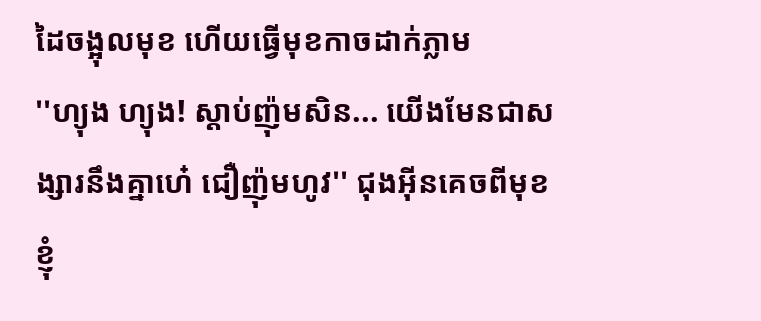ដៃចង្អុលមុខ ហេីយធ្វេីមុខកាចដាក់ភ្លាម
''ហ្យុង ហ្យុង! ស្តាប់ញ៉ុមសិន... យេីងមែនជាសង្សារនឹងគ្នាហេ៎ ជឿញ៉ុមហូវ'' ជុងអុីនគេចពីមុខខ្ញុំ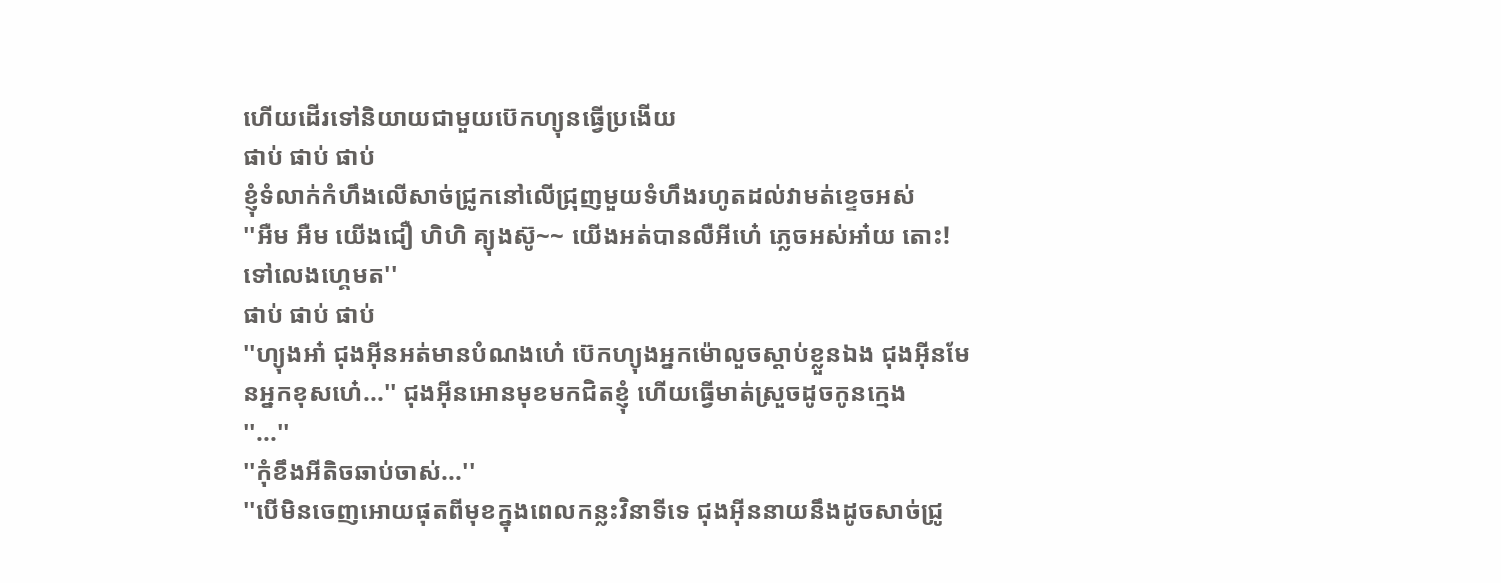ហេីយដេីរទៅនិយាយជាមួយប៊េកហ្យុនធ្វេីប្រងេីយ
ផាប់ ផាប់ ផាប់
ខ្ញុំទំលាក់កំហឹងលេីសាច់ជ្រូកនៅលេីជ្រុញមួយទំហឹងរហូតដល់វាមត់ខ្ទេចអស់
''អឺម អឺម យេីងជឿ ហិហិ គ្យុងស៊ូ~~ យេីងអត់បានលឺអីហេ៎ ភ្លេចអស់អា៎យ តេាះ! ទៅលេងហ្គេមត''
ផាប់ ផាប់ ផាប់
''ហ្យុងអា៎ ជុងអុីនអត់មានបំណងហេ៎ ប៊េកហ្យុងអ្នកម៉េាលួចស្តាប់ខ្លួនឯង ជុងអុីនមែនអ្នកខុសហេ៎...'' ជុងអុីនអេានមុខមកជិតខ្ញុំ ហេីយធ្វេីមាត់ស្រួចដូចកូនក្មេង
''...''
''កុំខឹងអីតិចឆាប់ចាស់...''
''បេីមិនចេញអេាយផុតពីមុខក្នុងពេលកន្លះវិនាទីទេ ជុងអុីននាយនឹងដូចសាច់ជ្រូ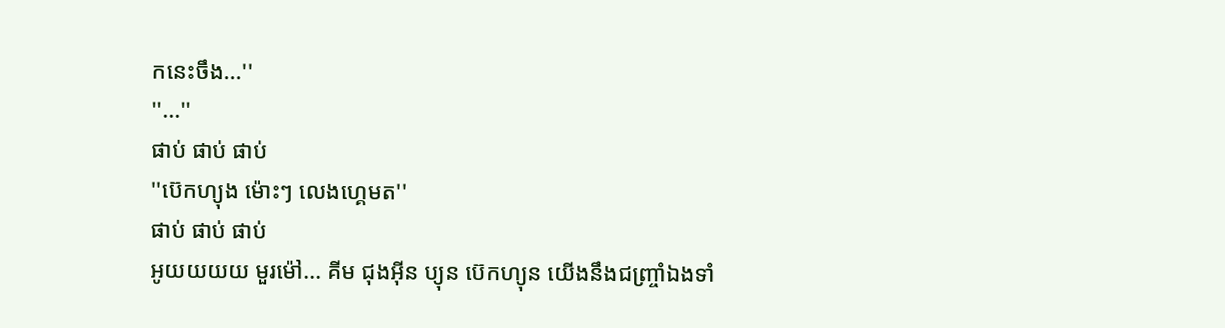កនេះចឹង...''
''...''
ផាប់ ផាប់ ផាប់
''ប៊េកហ្យុង ម៉េាះៗ លេងហ្គេមត''
ផាប់ ផាប់ ផាប់
អូយយយយ មួរម៉ៅ... គីម ជុងអុីន ប្យុន ប៊េកហ្យុន យេីងនឹងជញ្ច្រាំឯងទាំ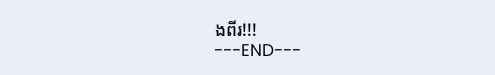ងពីរ!!!
---END---